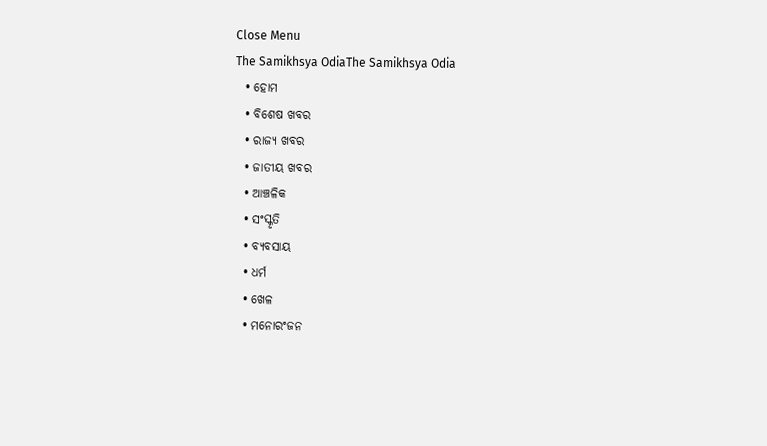Close Menu
The Samikhsya OdiaThe Samikhsya Odia
  • ହୋମ
  • ବିଶେଷ ଖବର
  • ରାଜ୍ୟ ଖବର
  • ଜାତୀୟ ଖବର
  • ଆଞ୍ଚଳିକ
  • ସଂସ୍କୃତି
  • ବ୍ୟବସାୟ
  • ଧର୍ମ
  • ଖେଳ
  • ମନୋରଂଜନ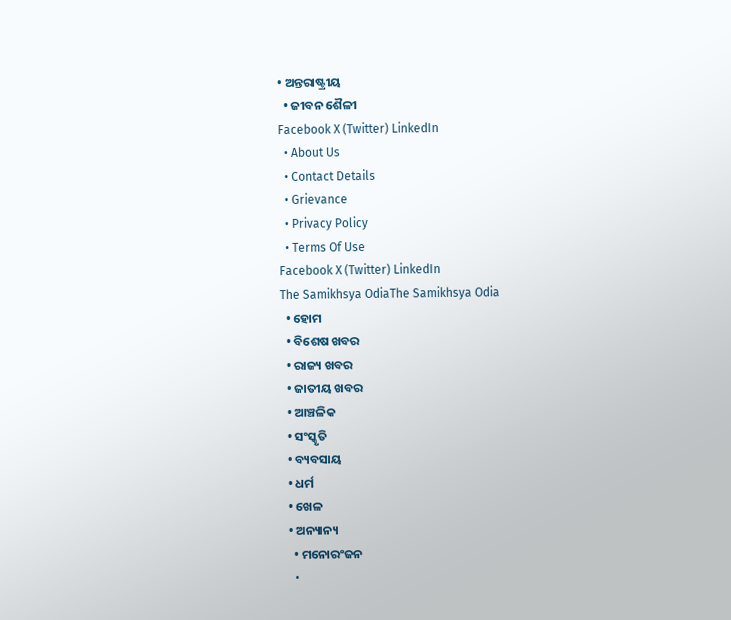• ଅନ୍ତରାଷ୍ଟ୍ରୀୟ
  • ଜୀବନ ଶୈଳୀ
Facebook X (Twitter) LinkedIn
  • About Us
  • Contact Details
  • Grievance
  • Privacy Policy
  • Terms Of Use
Facebook X (Twitter) LinkedIn
The Samikhsya OdiaThe Samikhsya Odia
  • ହୋମ
  • ବିଶେଷ ଖବର
  • ରାଜ୍ୟ ଖବର
  • ଜାତୀୟ ଖବର
  • ଆଞ୍ଚଳିକ
  • ସଂସ୍କୃତି
  • ବ୍ୟବସାୟ
  • ଧର୍ମ
  • ଖେଳ
  • ଅନ୍ୟାନ୍ୟ
    • ମନୋରଂଜନ
    •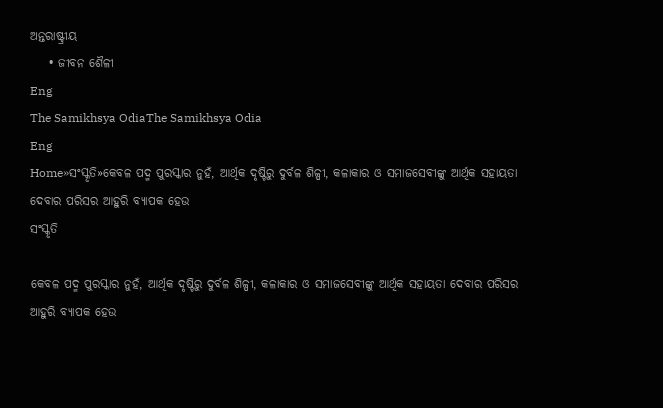ଅନ୍ତରାଷ୍ଟ୍ରୀୟ
    • ଜୀବନ ଶୈଳୀ
Eng
The Samikhsya OdiaThe Samikhsya Odia
Eng
Home»ସଂସ୍କୃତି»କେବଳ ପଦ୍ମ ପୁରସ୍କାର ନୁହଁ, ଆର୍ଥିକ ଦୃଷ୍ଟିରୁ ଦୁର୍ବଳ ଶିଳ୍ପୀ, କଳାକାର ଓ ସମାଜସେବୀଙ୍କୁ ଆର୍ଥିକ ସହାୟତା ଦେବାର ପରିସର ଆହୁରି ବ୍ୟାପକ ହେଉ
ସଂସ୍କୃତି

କେବଳ ପଦ୍ମ ପୁରସ୍କାର ନୁହଁ, ଆର୍ଥିକ ଦୃଷ୍ଟିରୁ ଦୁର୍ବଳ ଶିଳ୍ପୀ, କଳାକାର ଓ ସମାଜସେବୀଙ୍କୁ ଆର୍ଥିକ ସହାୟତା ଦେବାର ପରିସର ଆହୁରି ବ୍ୟାପକ ହେଉ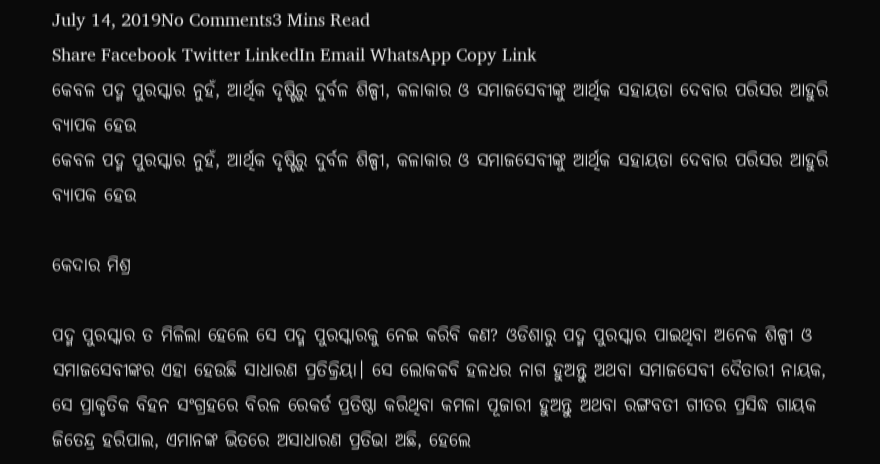July 14, 2019No Comments3 Mins Read
Share Facebook Twitter LinkedIn Email WhatsApp Copy Link
କେବଳ ପଦ୍ମ ପୁରସ୍କାର ନୁହଁ, ଆର୍ଥିକ ଦୃଷ୍ଟିରୁ ଦୁର୍ବଳ ଶିଳ୍ପୀ, କଳାକାର ଓ ସମାଜସେବୀଙ୍କୁ ଆର୍ଥିକ ସହାୟତା ଦେବାର ପରିସର ଆହୁରି ବ୍ୟାପକ ହେଉ
କେବଳ ପଦ୍ମ ପୁରସ୍କାର ନୁହଁ, ଆର୍ଥିକ ଦୃଷ୍ଟିରୁ ଦୁର୍ବଳ ଶିଳ୍ପୀ, କଳାକାର ଓ ସମାଜସେବୀଙ୍କୁ ଆର୍ଥିକ ସହାୟତା ଦେବାର ପରିସର ଆହୁରି ବ୍ୟାପକ ହେଉ

କେଦାର ମିଶ୍ର

ପଦ୍ମ ପୁରସ୍କାର ତ ମିଳିଲା ହେଲେ ସେ ପଦ୍ମ ପୁରସ୍କାରକୁ ନେଇ କରିବି କଣ? ଓଡିଶାରୁ ପଦ୍ମ ପୁରସ୍କାର ପାଇଥିବା ଅନେକ ଶିଳ୍ପୀ ଓ ସମାଜସେବୀଙ୍କର ଏହା ହେଉଛି ସାଧାରଣ ପ୍ରତିକ୍ରିୟା। ସେ ଲୋକକବି ହଳଧର ନାଗ ହୁଅନ୍ତୁ ଅଥବା ସମାଜସେବୀ ଦୈତାରୀ ନାୟକ, ସେ ପ୍ରାକୃତିକ ବିହନ ସଂଗ୍ରହରେ ବିରଳ ରେକର୍ଡ ପ୍ରତିଷ୍ଠା କରିଥିବା କମଳା ପୂଜାରୀ ହୁଅନ୍ତୁ ଅଥବା ରଙ୍ଗବତୀ ଗୀତର ପ୍ରସିଦ୍ଧ ଗାୟକ ଜିତେନ୍ଦ୍ର ହରିପାଲ, ଏମାନଙ୍କ ଭିତରେ ଅସାଧାରଣ ପ୍ରତିଭା ଅଛି, ହେଲେ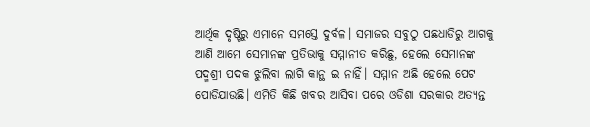ଆର୍ଥିକ ଦୃଷ୍ଟିରୁ ଏମାନେ ସମସ୍ତେ ଦୁର୍ବଳ। ସମାଜର ସବୁଠୁ ପଛଧାଡିରୁ ଆଗକୁ ଆଣି ଆମେ ସେମାନଙ୍କ ପ୍ରତିଭାକୁ ସମ୍ମାନୀତ କରିଛୁ, ହେଲେ ସେମାନଙ୍କ ପଦ୍ମଶ୍ରୀ ପଦକ ଝୁଲିବା ଲାଗି କାନ୍ଥ ଇ ନାହିଁ। ସମ୍ମାନ ଅଛି ହେଲେ ପେଟ ପୋଡିଯାଉଛି। ଏମିତି କିଛି ଖବର ଆସିବା ପରେ ଓଡିଶା ସରକାର ଅତ୍ୟନ୍ତ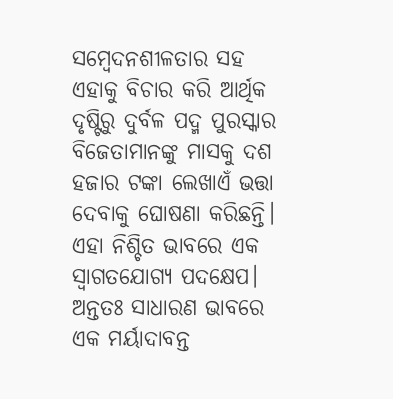ସମ୍ବେଦନଶୀଳତାର ସହ ଏହାକୁ ବିଚାର କରି ଆର୍ଥିକ ଦୃଷ୍ଟିରୁ ଦୁର୍ବଳ ପଦ୍ମ ପୁରସ୍କାର ବିଜେତାମାନଙ୍କୁ ମାସକୁ ଦଶ ହଜାର ଟଙ୍କା ଲେଖାଏଁ ଭତ୍ତା ଦେବାକୁ ଘୋଷଣା କରିଛନ୍ତି। ଏହା ନିଶ୍ଚିତ ଭାବରେ ଏକ ସ୍ବାଗତଯୋଗ୍ୟ ପଦକ୍ଷେପ। ଅନ୍ତତଃ ସାଧାରଣ ଭାବରେ ଏକ ମର୍ୟାଦାବନ୍ତ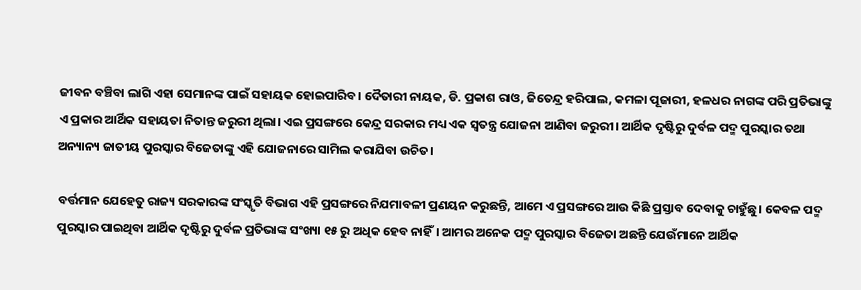ଜୀବନ ବଞ୍ଚିବା ଲାଗି ଏହା ସେମାନଙ୍କ ପାଇଁ ସହାୟକ ହୋଇପାରିବ। ଦୈତାରୀ ନାୟକ, ଡି. ପ୍ରକାଶ ରାଓ, ଜିତେନ୍ଦ୍ର ହରିପାଲ, କମଳା ପୂଜାରୀ, ହଳଧର ନାଗଙ୍କ ପରି ପ୍ରତିଭାଙ୍କୁ ଏ ପ୍ରକାର ଆର୍ଥିକ ସହାୟତା ନିତାନ୍ତ ଜରୁରୀ ଥିଲା। ଏଇ ପ୍ରସଙ୍ଗରେ କେନ୍ଦ୍ର ସରକାର ମଧ୍ୟ ଏକ ସ୍ଵତନ୍ତ୍ର ଯୋଜନା ଆଣିବା ଜରୁରୀ। ଆର୍ଥିକ ଦୃଷ୍ଟିରୁ ଦୁର୍ବଳ ପଦ୍ମ ପୁରସ୍କାର ତଥା ଅନ୍ୟାନ୍ୟ ଜାତୀୟ ପୁରସ୍କାର ବିଜେତାଙ୍କୁ ଏହି ଯୋଜନାରେ ସାମିଲ କରାଯିବା ଉଚିତ।

ବର୍ତ୍ତମାନ ଯେହେତୁ ରାଜ୍ୟ ସରକାରଙ୍କ ସଂସ୍କୃତି ବିଭାଗ ଏହି ପ୍ରସଙ୍ଗରେ ନିଯମାବଳୀ ପ୍ରଣୟନ କରୁଛନ୍ତି, ଆମେ ଏ ପ୍ରସଙ୍ଗରେ ଆଉ କିଛି ପ୍ରସ୍ତାବ ଦେବାକୁ ଚାହୁଁଛୁ। କେବଳ ପଦ୍ମ ପୁରସ୍କାର ପାଇଥିବା ଆର୍ଥିକ ଦୃଷ୍ଟିରୁ ଦୁର୍ବଳ ପ୍ରତିଭାଙ୍କ ସଂଖ୍ୟା ୧୫ ରୁ ଅଧିକ ହେବ ନାହିଁ। ଆମର ଅନେକ ପଦ୍ମ ପୁରସ୍କାର ବିଜେତା ଅଛନ୍ତି ଯେଉଁମାନେ ଆର୍ଥିକ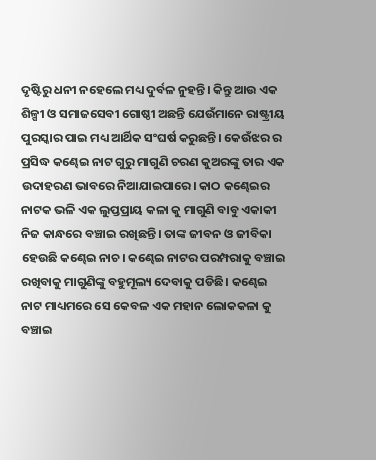ଦୃଷ୍ଟିରୁ ଧନୀ ନହେଲେ ମଧ୍ୟ ଦୁର୍ବଳ ନୁହନ୍ତି। କିନ୍ତୁ ଆଉ ଏକ ଶିଳ୍ପୀ ଓ ସମାଜସେବୀ ଗୋଷ୍ଠୀ ଅଛନ୍ତି ଯେଉଁମାନେ ରାଷ୍ଟ୍ରୀୟ ପୁରସ୍କାର ପାଇ ମଧ୍ୟ ଆର୍ଥିକ ସଂଘର୍ଷ କରୁଛନ୍ତି। କେଉଁଝର ର ପ୍ରସିଦ୍ଧ କଣ୍ଢେଇ ନାଟ ଗୁରୁ ମାଗୁଣି ଚରଣ କୁଅରଙ୍କୁ ତାର ଏକ ଉଦାହରଣ ଭାବରେ ନିଆଯାଇପାରେ। କାଠ କଣ୍ଢେଇର ନାଟକ ଭଳି ଏକ ଲୁପ୍ତପ୍ରାୟ କଳା କୁ ମାଗୁଣି ବାବୁ ଏକାକୀ ନିଜ କାନ୍ଧରେ ବଞ୍ଚାଇ ରଖିଛନ୍ତି। ତାଙ୍କ ଜୀବନ ଓ ଜୀବିକା ହେଉଛି କଣ୍ଢେଇ ନାଚ। କଣ୍ଢେଇ ନାଟର ପରମ୍ପରାକୁ ବଞ୍ଚାଇ ରଖିବାକୁ ମାଗୁଣିଙ୍କୁ ବହୁମୂଲ୍ୟ ଦେବାକୁ ପଡିଛି। କଣ୍ଢେଇ ନାଟ ମାଧ୍ୟମରେ ସେ କେବଳ ଏକ ମହାନ ଲୋକକଳା କୁ ବଞ୍ଚାଇ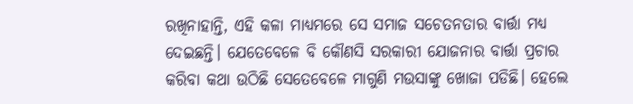ରଖିନାହାନ୍ତି, ଏହି କଳା ମାଧ୍ୟମରେ ସେ ସମାଜ ସଚେତନତାର ବାର୍ତ୍ତା ମଧ୍ୟ ଦେଇଛନ୍ତି। ଯେତେବେଳେ ବି କୌଣସି ସରକାରୀ ଯୋଜନାର ବାର୍ତ୍ତା ପ୍ରଚାର କରିବା କଥା ଉଠିଛି ସେତେବେଳେ ମାଗୁଣି ମଉସାଙ୍କୁ ଖୋଜା ପଡିଛି। ହେଲେ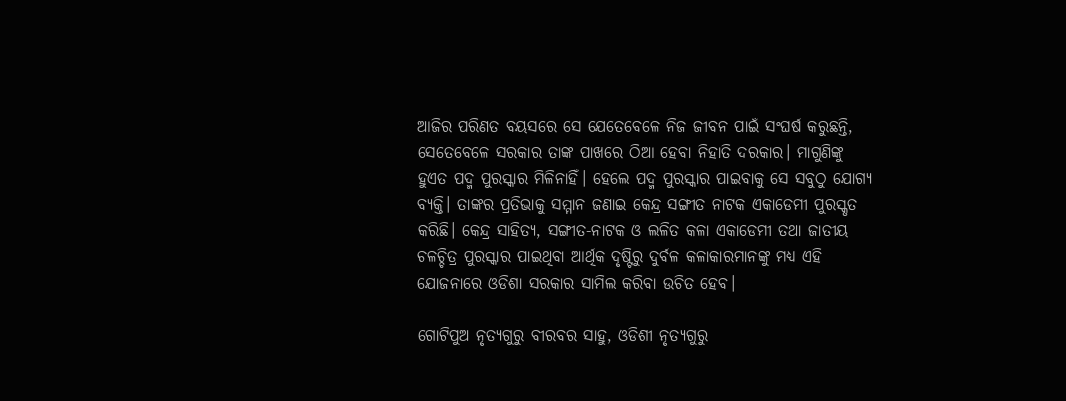ଆଜିର ପରିଣତ ବୟସରେ ସେ ଯେତେବେଳେ ନିଜ ଜୀବନ ପାଇଁ ସଂଘର୍ଷ କରୁଛନ୍ତି, ସେତେବେଳେ ସରକାର ତାଙ୍କ ପାଖରେ ଠିଆ ହେବା ନିହାତି ଦରକାର। ମାଗୁଣିଙ୍କୁ ହୁଏତ ପଦ୍ମ ପୁରସ୍କାର ମିଳିନାହିଁ। ହେଲେ ପଦ୍ମ ପୁରସ୍କାର ପାଇବାକୁ ସେ ସବୁଠୁ ଯୋଗ୍ୟ ବ୍ୟକ୍ତି। ତାଙ୍କର ପ୍ରତିଭାକୁ ସମ୍ମାନ ଜଣାଇ କେନ୍ଦ୍ର ସଙ୍ଗୀତ ନାଟକ ଏକାଡେମୀ ପୁରସ୍କୃତ କରିଛି। କେନ୍ଦ୍ର ସାହିତ୍ୟ, ସଙ୍ଗୀତ-ନାଟକ ଓ ଲଳିତ କଳା ଏକାଡେମୀ ତଥା ଜାତୀୟ ଚଳଚ୍ଚିତ୍ର ପୁରସ୍କାର ପାଇଥିବା ଆର୍ଥିକ ଦୃଷ୍ଟିରୁ ଦୁର୍ବଳ କଳାକାରମାନଙ୍କୁ ମଧ୍ୟ ଏହି ଯୋଜନାରେ ଓଡିଶା ସରକାର ସାମିଲ କରିବା ଉଚିତ ହେବ।

ଗୋଟିପୁଅ ନୃତ୍ୟଗୁରୁ ବୀରବର ସାହୁ, ଓଡିଶୀ ନୃତ୍ୟଗୁରୁ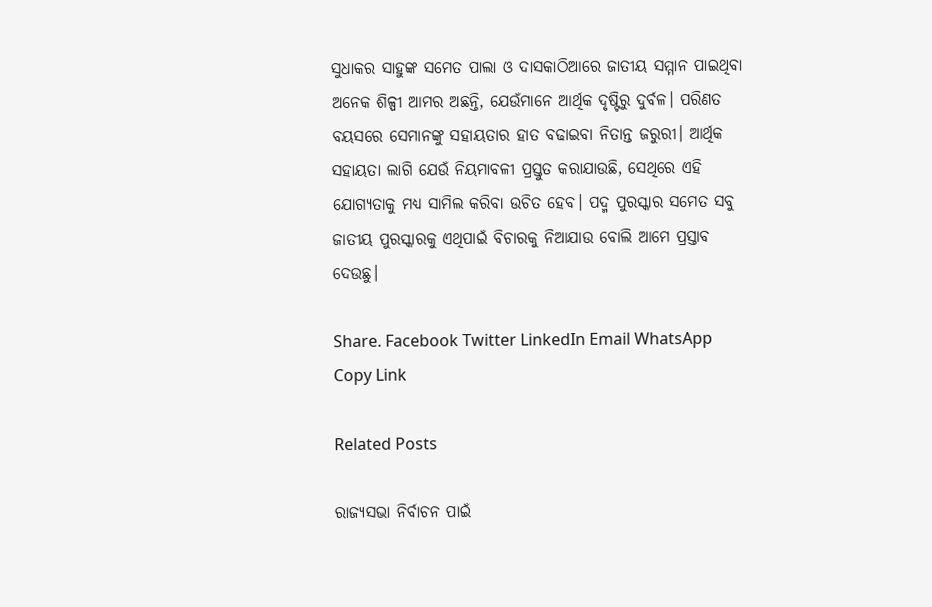ସୁଧାକର ସାହୁଙ୍କ ସମେତ ପାଲା ଓ ଦାସକାଠିଆରେ ଜାତୀୟ ସମ୍ମାନ ପାଇଥିବା ଅନେକ ଶିଳ୍ପୀ ଆମର ଅଛନ୍ତି, ଯେଉଁମାନେ ଆର୍ଥିକ ଦୃଷ୍ଟିରୁ ଦୁର୍ବଳ। ପରିଣତ ବୟସରେ ସେମାନଙ୍କୁ ସହାୟତାର ହାତ ବଢାଇବା ନିତାନ୍ତ ଜରୁରୀ। ଆର୍ଥିକ ସହାୟତା ଲାଗି ଯେଉଁ ନିୟମାବଳୀ ପ୍ରସ୍ତୁତ କରାଯାଉଛି, ସେଥିରେ ଏହି ଯୋଗ୍ୟତାକୁ ମଧ୍ୟ ସାମିଲ କରିବା ଉଚିତ ହେବ। ପଦ୍ମ ପୁରସ୍କାର ସମେତ ସବୁ ଜାତୀୟ ପୁରସ୍କାରକୁ ଏଥିପାଇଁ ବିଚାରକୁ ନିଆଯାଉ ବୋଲି ଆମେ ପ୍ରସ୍ତାବ ଦେଉଛୁ।

Share. Facebook Twitter LinkedIn Email WhatsApp Copy Link

Related Posts

ରାଜ୍ୟସଭା ନିର୍ବାଚନ ପାଇଁ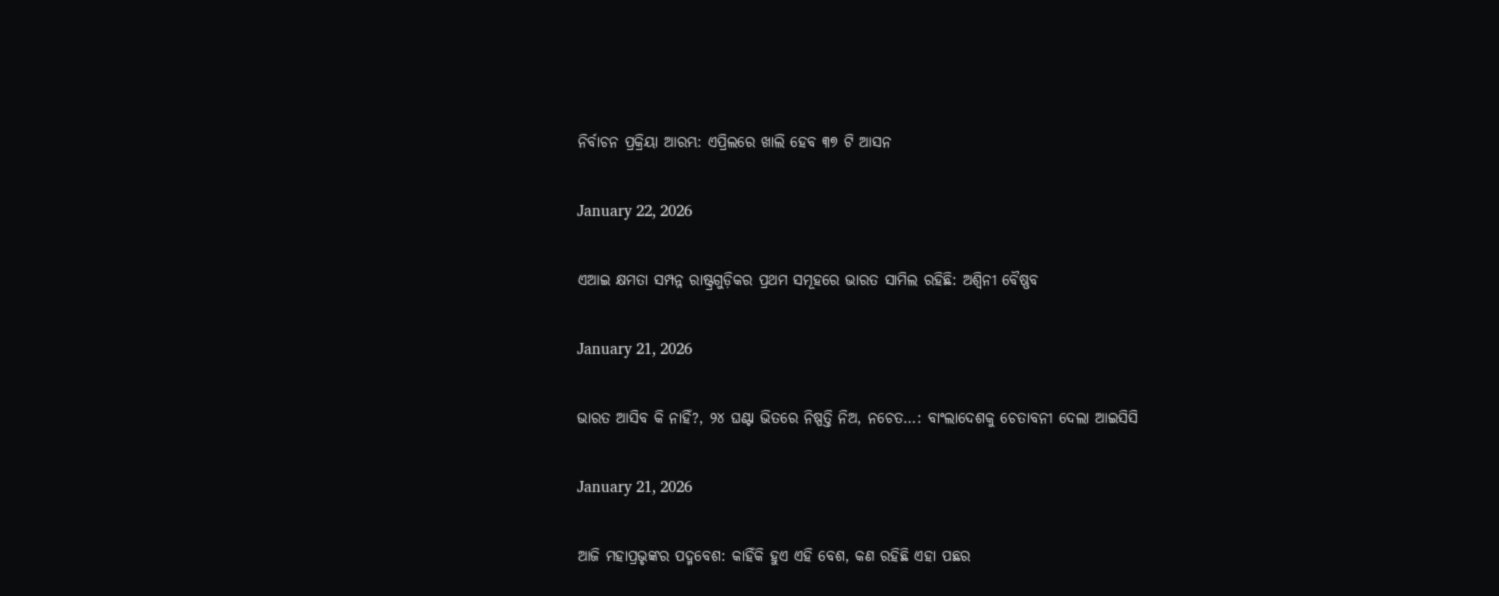ନିର୍ବାଚନ ପ୍ରକ୍ରିୟା ଆରମ୍ଭ: ଏପ୍ରିଲରେ ଖାଲି ହେବ ୩୭ ଟି ଆସନ

January 22, 2026

ଏଆଇ କ୍ଷମତା ସମ୍ପନ୍ନ ରାଷ୍ଟ୍ରଗୁଡ଼ିକର ପ୍ରଥମ ସମୂହରେ ଭାରତ ସାମିଲ ରହିଛି: ଅଶ୍ୱିନୀ ବୈଷ୍ଣବ

January 21, 2026

ଭାରତ ଆସିବ କି ନାହିଁ?, ୨୪ ଘଣ୍ଟା ଭିତରେ ନିଷ୍ପତ୍ତି ନିଅ, ନଚେତ…: ବାଂଲାଦେଶକୁ ଚେତାବନୀ ଦେଲା ଆଇସିସି

January 21, 2026

ଆଜି ମହାପ୍ରଭୃଙ୍କର ପଦ୍ମବେଶ: କାହିଁକି ହୁଏ ଏହି ବେଶ, କଣ ରହିଛି ଏହା ପଛର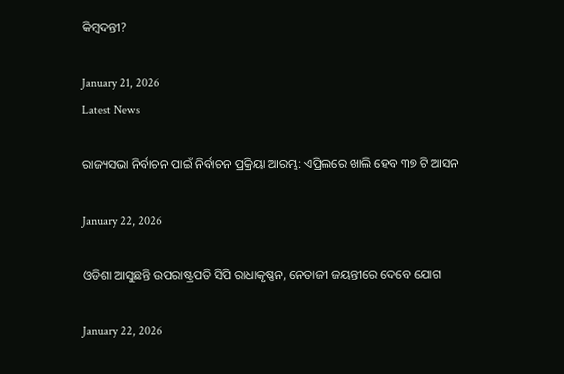କିମ୍ବଦନ୍ତୀ?

January 21, 2026
Latest News

ରାଜ୍ୟସଭା ନିର୍ବାଚନ ପାଇଁ ନିର୍ବାଚନ ପ୍ରକ୍ରିୟା ଆରମ୍ଭ: ଏପ୍ରିଲରେ ଖାଲି ହେବ ୩୭ ଟି ଆସନ

January 22, 2026

ଓଡିଶା ଆସୁଛନ୍ତି ଉପରାଷ୍ଟ୍ରପତି ସିପି ରାଧାକୃଷ୍ଣନ, ନେତାଜୀ ଜୟନ୍ତୀରେ ଦେବେ ଯୋଗ

January 22, 2026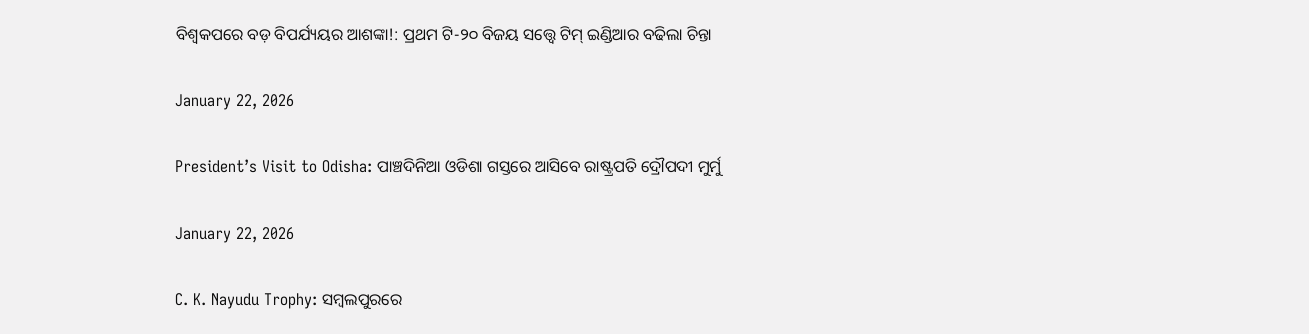ବିଶ୍ୱକପରେ ବଡ଼ ବିପର୍ଯ୍ୟୟର ଆଶଙ୍କା!: ପ୍ରଥମ ଟି-୨୦ ବିଜୟ ସତ୍ତ୍ୱେ ଟିମ୍ ଇଣ୍ଡିଆର ବଢିଲା ଚିନ୍ତା

January 22, 2026

President’s Visit to Odisha: ପାଞ୍ଚଦିନିଆ ଓଡିଶା ଗସ୍ତରେ ଆସିବେ ରାଷ୍ଟ୍ରପତି ଦ୍ରୌପଦୀ ମୁର୍ମୁ

January 22, 2026

C. K. Nayudu Trophy: ସମ୍ବଲପୁରରେ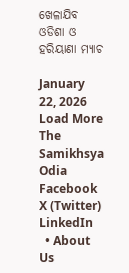ଖେଳାଯିବ ଓଡିଶା ଓ ହରିୟାଣା ମ୍ୟାଚ

January 22, 2026
Load More
The Samikhsya Odia
Facebook X (Twitter) LinkedIn
  • About Us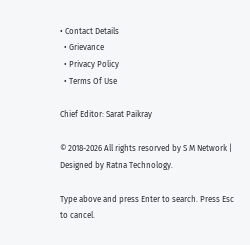• Contact Details
  • Grievance
  • Privacy Policy
  • Terms Of Use

Chief Editor: Sarat Paikray

© 2018-2026 All rights resorved by S M Network | Designed by Ratna Technology.

Type above and press Enter to search. Press Esc to cancel.